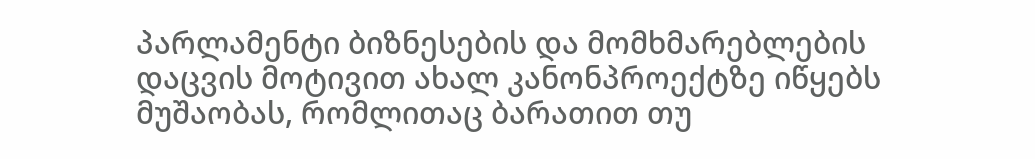პარლამენტი ბიზნესების და მომხმარებლების დაცვის მოტივით ახალ კანონპროექტზე იწყებს მუშაობას, რომლითაც ბარათით თუ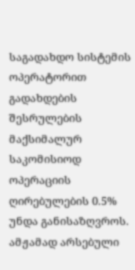საგადახდო სისტემის ოპერატორით გადახდების შესრულების მაქსიმალურ საკომისიოდ ოპერაციის ღირებულების 0.5% უნდა განისაზღვროს.
ამჟამად არსებული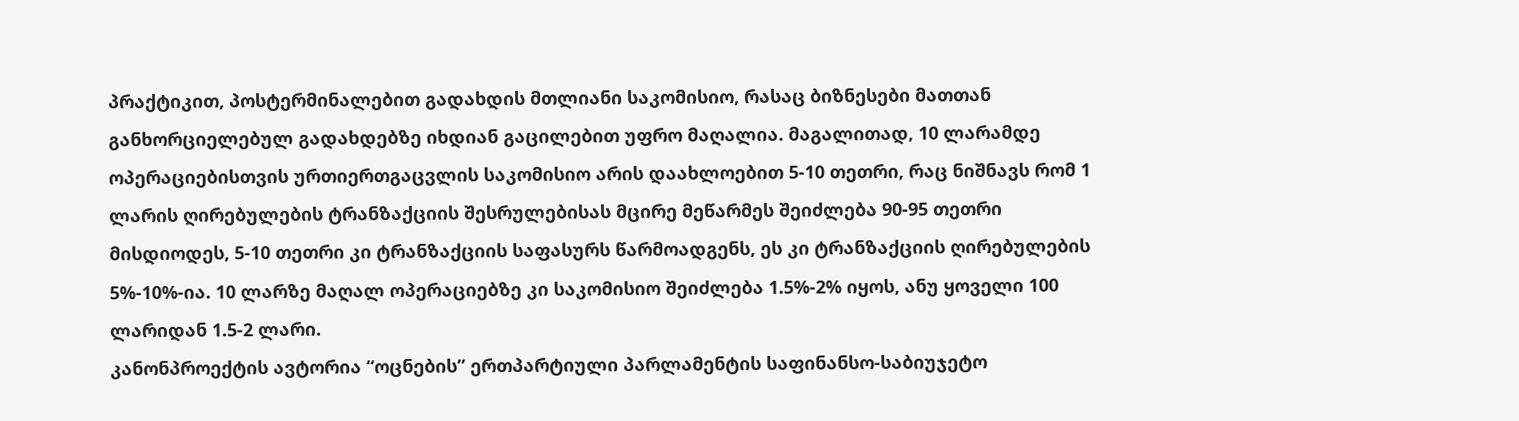პრაქტიკით, პოსტერმინალებით გადახდის მთლიანი საკომისიო, რასაც ბიზნესები მათთან განხორციელებულ გადახდებზე იხდიან გაცილებით უფრო მაღალია. მაგალითად, 10 ლარამდე ოპერაციებისთვის ურთიერთგაცვლის საკომისიო არის დაახლოებით 5-10 თეთრი, რაც ნიშნავს რომ 1 ლარის ღირებულების ტრანზაქციის შესრულებისას მცირე მეწარმეს შეიძლება 90-95 თეთრი მისდიოდეს, 5-10 თეთრი კი ტრანზაქციის საფასურს წარმოადგენს, ეს კი ტრანზაქციის ღირებულების 5%-10%-ია. 10 ლარზე მაღალ ოპერაციებზე კი საკომისიო შეიძლება 1.5%-2% იყოს, ანუ ყოველი 100 ლარიდან 1.5-2 ლარი.
კანონპროექტის ავტორია “ოცნების” ერთპარტიული პარლამენტის საფინანსო-საბიუჯეტო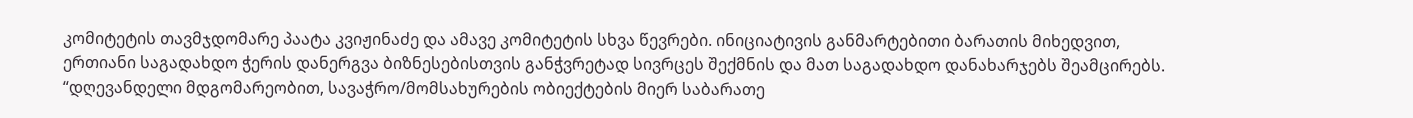კომიტეტის თავმჯდომარე პაატა კვიჟინაძე და ამავე კომიტეტის სხვა წევრები. ინიციატივის განმარტებითი ბარათის მიხედვით, ერთიანი საგადახდო ჭერის დანერგვა ბიზნესებისთვის განჭვრეტად სივრცეს შექმნის და მათ საგადახდო დანახარჯებს შეამცირებს.
“დღევანდელი მდგომარეობით, სავაჭრო/მომსახურების ობიექტების მიერ საბარათე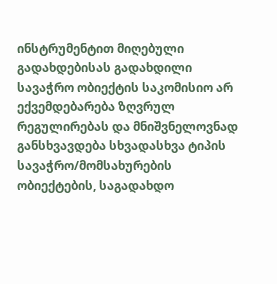ინსტრუმენტით მიღებული გადახდებისას გადახდილი სავაჭრო ობიექტის საკომისიო არ ექვემდებარება ზღვრულ რეგულირებას და მნიშვნელოვნად განსხვავდება სხვადასხვა ტიპის სავაჭრო/მომსახურების ობიექტების, საგადახდო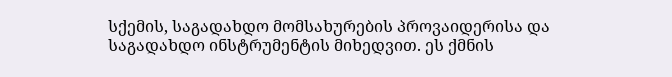სქემის, საგადახდო მომსახურების პროვაიდერისა და საგადახდო ინსტრუმენტის მიხედვით. ეს ქმნის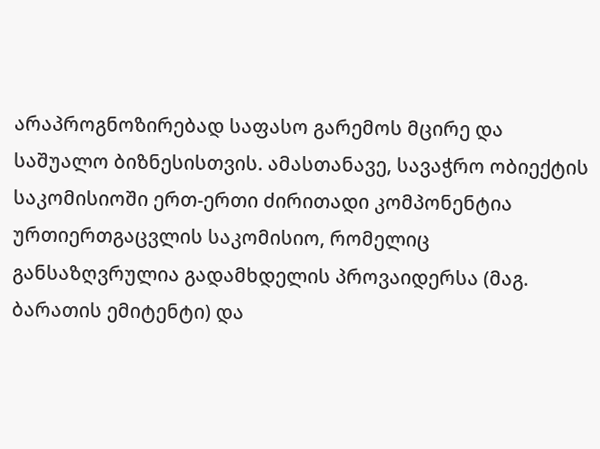არაპროგნოზირებად საფასო გარემოს მცირე და საშუალო ბიზნესისთვის. ამასთანავე, სავაჭრო ობიექტის საკომისიოში ერთ-ერთი ძირითადი კომპონენტია ურთიერთგაცვლის საკომისიო, რომელიც განსაზღვრულია გადამხდელის პროვაიდერსა (მაგ. ბარათის ემიტენტი) და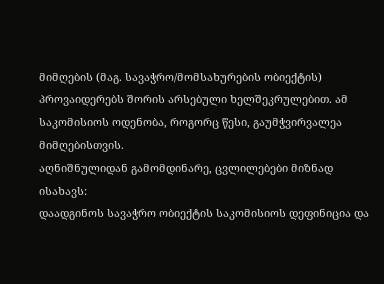მიმღების (მაგ. სავაჭრო/მომსახურების ობიექტის) პროვაიდერებს შორის არსებული ხელშეკრულებით. ამ საკომისიოს ოდენობა, როგორც წესი, გაუმჭვირვალეა მიმღებისთვის.
აღნიშნულიდან გამომდინარე, ცვლილებები მიზნად ისახავს:
დაადგინოს სავაჭრო ობიექტის საკომისიოს დეფინიცია და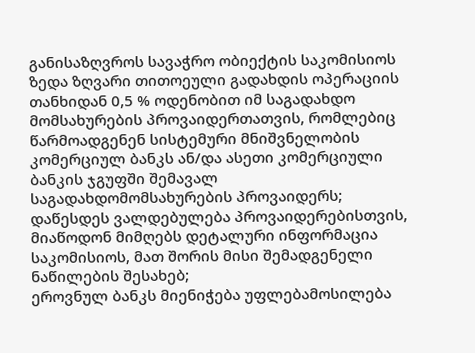განისაზღვროს სავაჭრო ობიექტის საკომისიოს ზედა ზღვარი თითოეული გადახდის ოპერაციის თანხიდან 0,5 % ოდენობით იმ საგადახდო მომსახურების პროვაიდერთათვის, რომლებიც წარმოადგენენ სისტემური მნიშვნელობის კომერციულ ბანკს ან/და ასეთი კომერციული ბანკის ჯგუფში შემავალ საგადახდომომსახურების პროვაიდერს;
დაწესდეს ვალდებულება პროვაიდერებისთვის, მიაწოდონ მიმღებს დეტალური ინფორმაცია საკომისიოს, მათ შორის მისი შემადგენელი ნაწილების შესახებ;
ეროვნულ ბანკს მიენიჭება უფლებამოსილება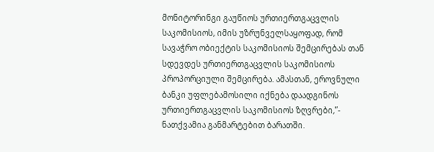მონიტორინგი გაუწიოს ურთიერთგაცვლის საკომისიოს, იმის უზრუნველსაყოფად, რომ სავაჭრო ობიექტის საკომისიოს შემცირებას თან სდევდეს ურთიერთგაცვლის საკომისიოს პროპორციული შემცირება. ამასთან, ეროვნული ბანკი უფლებამოსილი იქნება დაადგინოს ურთიერთგაცვლის საკომისიოს ზღვრები,”- ნათქვამია განმარტებით ბარათში.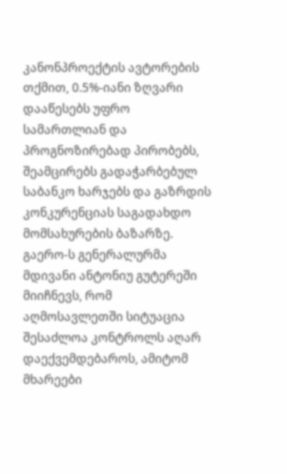კანონპროექტის ავტორების თქმით, 0.5%-იანი ზღვარი დააწესებს უფრო სამართლიან და პროგნოზირებად პირობებს, შეამცირებს გადაჭარბებულ საბანკო ხარჯებს და გაზრდის კონკურენციას საგადახდო მომსახურების ბაზარზე.
გაერო-ს გენერალურმა მდივანი ანტონიუ გუტერეში მიიჩნევს, რომ აღმოსავლეთში სიტუაცია შესაძლოა კონტროლს აღარ დაექვემდებაროს, ამიტომ მხარეები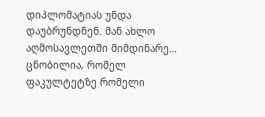დიპლომატიას უნდა დაუბრუნდნენ. მან ახლო აღმოსავლეთში მიმდინარე…
ცნობილია, რომელ ფაკულტეტზე რომელი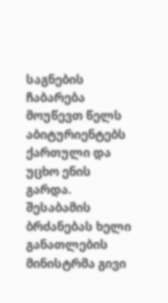საგნების ჩაბარება მოუწევთ წელს აბიტურიენტებს ქართული და უცხო ენის გარდა. შესაბამის ბრძანებას ხელი განათლების მინისტრმა გივი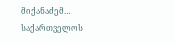მიქანაძემ…
საქართველოს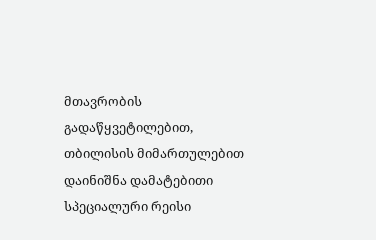მთავრობის გადაწყვეტილებით, თბილისის მიმართულებით დაინიშნა დამატებითი სპეციალური რეისი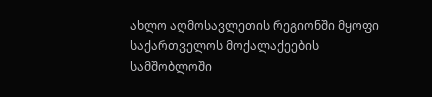ახლო აღმოსავლეთის რეგიონში მყოფი საქართველოს მოქალაქეების სამშობლოში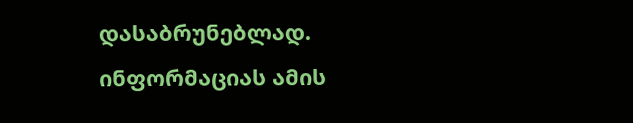დასაბრუნებლად. ინფორმაციას ამის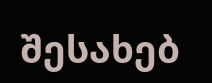შესახებ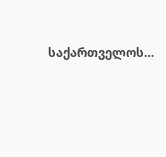საქართველოს…